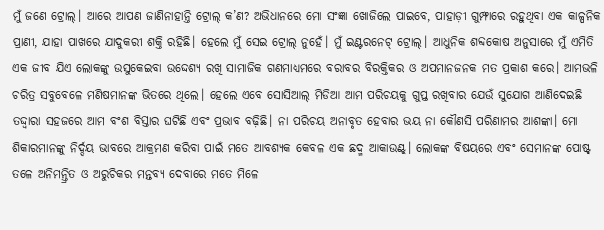ମୁଁ ଜଣେ ଟ୍ରୋଲ୍। ଆରେ ଆପଣ ଜାଣିନାହାନ୍ତି ଟ୍ରୋଲ୍ କ’ଣ? ଅଭିଧାନରେ ମୋ ସଂଜ୍ଞା ଖୋଜିଲେ ପାଇବେ, ପାହାଡ଼ୀ ଗୁମ୍ଫାରେ ରହୁଥିବା ଏକ କାଳ୍ପନିକ ପ୍ରାଣୀ, ଯାହା ପାଖରେ ଯାଦୁକରୀ ଶକ୍ତି ରହିଛି। ହେଲେ ମୁଁ ସେଇ ଟ୍ରୋଲ୍ ନୁହେଁ। ମୁଁ ଇଣ୍ଟରନେଟ୍ ଟ୍ରୋଲ୍। ଆଧୁନିକ ଶବ୍ଦକୋଷ ଅନୁସାରେ ମୁଁ ଏମିତି ଏକ ଜୀବ ଯିଏ ଲୋକଙ୍କୁ ଉସୁକେଇବା ଉଦ୍ଦେଶ୍ୟ ରଖି ସାମାଜିକ ଗଣମାଧ୍ୟମରେ ବରାବର ବିରକ୍ତିକର ଓ ଅପମାନଜନକ ମତ ପ୍ରକାଶ କରେ। ଆମଭଳି ଚରିତ୍ର ସବୁବେଳେ ମଣିଷମାନଙ୍କ ଭିତରେ ଥିଲେ। ହେଲେ ଏବେ ସୋସିଆଲ୍ ମିଡିଆ ଆମ ପରିଚୟକୁ ଗୁପ୍ତ ରଖିବାର ଯେଉଁ ସୁଯୋଗ ଆଣିଦେଇଛି ତଦ୍ଦ୍ବାରା ସହଜରେ ଆମ ବଂଶ ବିସ୍ତାର ଘଟିଛି ଏବଂ ପ୍ରଭାବ ବଢ଼ିଛି। ନା ପରିଚୟ ଅନାବୃତ ହେବାର ଭୟ ନା କୌଣସି ପରିଣାମର ଆଶଙ୍କା। ମୋ ଶିକାରମାନଙ୍କୁ ନିର୍ଦ୍ଦୟ ଭାବରେ ଆକ୍ରମଣ କରିବା ପାଇଁ ମତେ ଆବଶ୍ୟକ କେବଳ ଏକ ଛଦ୍ମ ଆକାଉଣ୍ଟ୍‌। ଲୋକଙ୍କ ବିଷୟରେ ଏବଂ ସେମାନଙ୍କ ପୋଷ୍ଟ୍ ତଳେ ଅନିମନ୍ତ୍ରିତ ଓ ଅରୁଚିକର ମନ୍ତବ୍ୟ ଦେବାରେ ମତେ ମିଳେ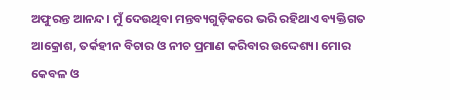ଅଫୁରନ୍ତ ଆନନ୍ଦ। ମୁଁ ଦେଉଥିବା ମନ୍ତବ୍ୟଗୁଡ଼ିକରେ ଭରି ରହିଥାଏ ବ୍ୟକ୍ତିଗତ ଆକ୍ରୋଶ, ତର୍କହୀନ ବିଚାର ଓ ନୀଚ ପ୍ରମାଣ କରିବାର ଉଦ୍ଦେଶ୍ୟ। ମୋର କେବଳ ଓ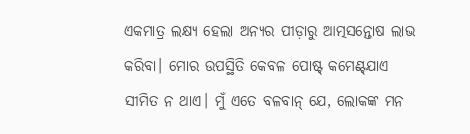ଏକମାତ୍ର ଲକ୍ଷ୍ୟ ହେଲା ଅନ୍ୟର ପୀଡ଼ାରୁ ଆତ୍ମସନ୍ତୋଷ ଲାଭ କରିବା। ମୋର ଉପସ୍ଥିତି କେବଳ ପୋଷ୍ଟ୍ କମେଣ୍ଟ୍‌ଯାଏ ସୀମିତ ନ ଥାଏ। ମୁଁ ଏତେ ବଳବାନ୍‌ ଯେ, ଲୋକଙ୍କ ମନ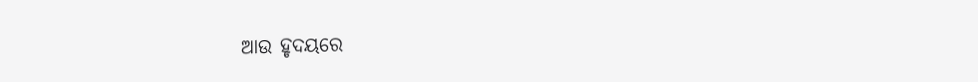ଆଉ ହୃଦୟରେ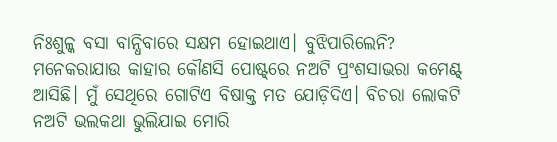ନିଃଶୁଳ୍କ ବସା ବାନ୍ଧିବାରେ ସକ୍ଷମ ହୋଇଥାଏ। ବୁଝିପାରିଲେନି? ମନେକରାଯାଉ କାହାର କୌଣସି ପୋଷ୍ଟ୍‌ରେ ନଅଟି ପ୍ରଂଶସାଭରା କମେଣ୍ଟ୍ ଆସିଛି। ମୁଁ ସେଥିରେ ଗୋଟିଏ ବିଷାକ୍ତ ମତ ଯୋଡ଼ିଦିଏ। ବିଚରା ଲୋକଟି ନଅଟି ଭଲକଥା ଭୁଲିଯାଇ ମୋରି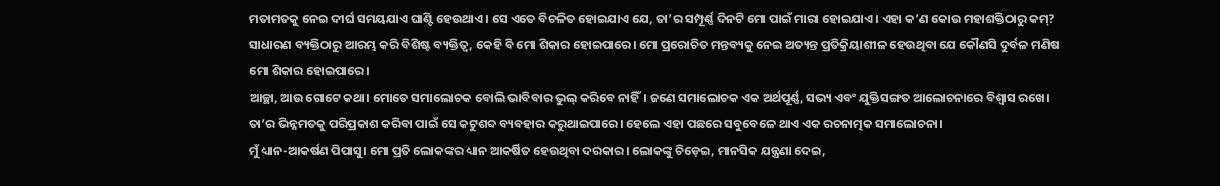ମତାମତକୁ ନେଇ ଦୀର୍ଘ ସମୟଯାଏ ଘାଣ୍ଟି ହେଉଥାଏ। ସେ ଏତେ ବିଚଳିତ ହୋଇଯାଏ ଯେ, ତା’ର ସମ୍ପୂର୍ଣ୍ଣ ଦିନଟି ମୋ ପାଇଁ ମାରା ହୋଇଯାଏ। ଏହା କ’ଣ କୋଉ ମହାଶକ୍ତିଠାରୁ କମ୍? ସାଧାରଣ ବ୍ୟକ୍ତିଠାରୁ ଆରମ୍ଭ କରି ବିଶିଷ୍ଟ ବ୍ୟକ୍ତିତ୍ୱ, କେହି ବି ମୋ ଶିକାର ହୋଇପାରେ। ମୋ ପ୍ରରୋଚିତ ମନ୍ତବ୍ୟକୁ ନେଇ ଅତ୍ୟନ୍ତ ପ୍ରତିକ୍ରିୟାଶୀଳ ହେଉଥିବା ଯେ କୌଣସି ଦୁର୍ବଳ ମଣିଷ ମୋ ଶିକାର ହୋଇପାରେ।
ଆଚ୍ଛା, ଆଉ ଗୋଟେ କଥା। ମୋତେ ସମାଲୋଚକ ବୋଲି ଭାବିବାର ଭୁଲ୍‌ କରିବେ ନାହିଁ। ଜଣେ ସମାଲୋଚକ ଏକ ଅର୍ଥପୂର୍ଣ୍ଣ, ସଭ୍ୟ ଏବଂ ଯୁକ୍ତିସଙ୍ଗତ ଆଲୋଚନାରେ ବିଶ୍ୱାସ ରଖେ। ତା’ର ଭିନ୍ନମତକୁ ପରିପ୍ରକାଶ କରିବା ପାଇଁ ସେ କଟୁଶବ୍ଦ ବ୍ୟବହାର କରୁଥାଇପାରେ। ହେଲେ ଏହା ପଛରେ ସବୁବେଳେ ଥାଏ ଏକ ରଚନାତ୍ମକ ସମାଲୋଚନା।
ମୁଁ ଧ୍ୟାନ-ଆକର୍ଷଣ ପିପାସୁ। ମୋ ପ୍ରତି ଲୋକଙ୍କର ଧ୍ୟାନ ଆକର୍ଷିତ ହେଉଥିବା ଦରକାର। ଲୋକଙ୍କୁ ଚିଡ଼େଇ, ମାନସିକ ଯନ୍ତ୍ରଣା ଦେଇ,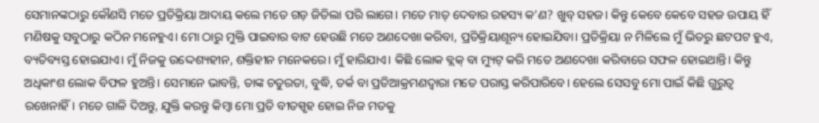ସେମାନଙ୍କଠାରୁ କୌଣସି ମତେ ପ୍ରତିକ୍ରିୟା ଆଦାୟ କଲେ ମତେ ଗଡ଼ ଜିତିଲା ପରି ଲାଗେ। ମତେ ମାତ୍ ଦେବାର ରହସ୍ୟ କ’ଣ? ଖୁବ୍ ସହଜ। କିନ୍ତୁ କେବେ କେବେ ସହଜ ଉପାୟ ହିଁ ମଣିଷକୁ ସବୁଠାରୁ କଠିନ ମନେହୁଏ। ମୋ ଠାରୁ ମୁକ୍ତି ପାଇବାର ବାଟ ହେଉଛି ମତେ ଅଣଦେଖା କରିବା, ପ୍ରତିକ୍ରିୟାଶୂନ୍ୟ ହୋଇଯିବା। ପ୍ରତିକ୍ରିୟା ନ ମିଳିଲେ ମୁଁ ଭିତରୁ ଛଟପଟ ହୁଏ, ବ୍ୟତିବ୍ୟସ୍ତ ହୋଇଯାଏ। ମୁଁ ନିଜକୁ ଉଦ୍ଦେଶ୍ୟହୀନ, ଶକ୍ତିହୀନ ମନେକରେ। ମୁଁ ହାରିଯାଏ। କିଛି ଲୋକ ବ୍ଲକ୍ ବା ମ୍ୟୁଟ୍ କରି ମତେ ଅଣଦେଖା କରିବାରେ ସଫଳ ହୋଇଥାନ୍ତି। କିନ୍ତୁ ଅଧିକାଂଶ ଲୋକ ବିଫଳ ହୁଅନ୍ତି। ସେମାନେ ଭାବନ୍ତି, ତାଙ୍କ ଚତୁରତା, ବୁଦ୍ଧି, ତର୍କ ବା ପ୍ରତିଆକ୍ରମଣଦ୍ୱାରା ମତେ ପରାସ୍ତ କରିପାରିବେ। ହେଲେ ସେସବୁ ମୋ ପାଇଁ କିଛି ଗୁରୁତ୍ୱ ରଖେନାହିଁ। ମତେ ଗାଳି ଦିଅନ୍ତୁ, ଯୁକ୍ତି କରନ୍ତୁ କିମ୍ବା ମୋ ପ୍ରତି ବୀତସ୍ପୃହ ହୋଇ ନିଜ ମତକୁ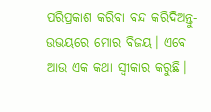ପରିପ୍ରକାଶ କରିବା ବନ୍ଦ କରିଦିଅନ୍ତୁ- ଉଭୟରେ ମୋର ବିଜୟ। ଏବେ ଆଉ ଏକ କଥା ସ୍ବୀକାର କରୁଛି।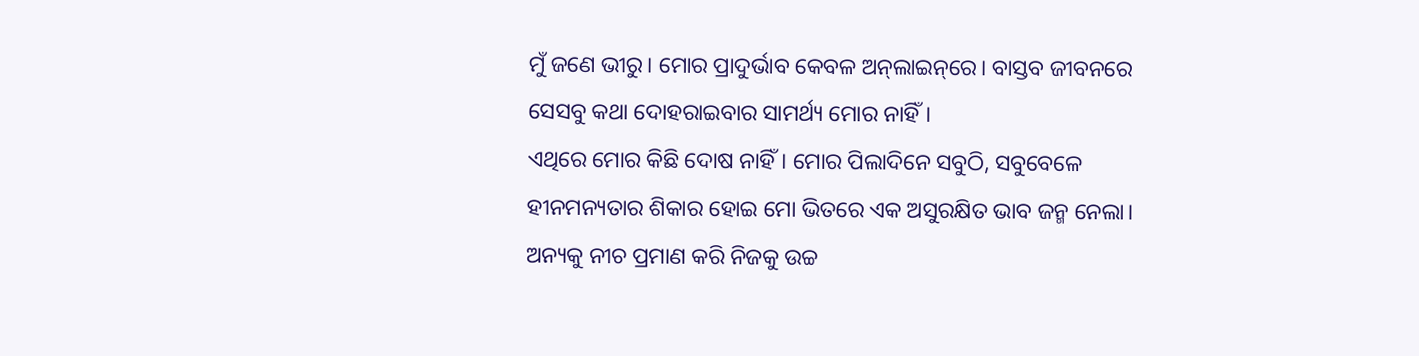ମୁଁ ଜଣେ ଭୀରୁ। ମୋର ପ୍ରାଦୁର୍ଭାବ କେବଳ ଅନ୍‌ଲାଇନ୍‌ରେ। ବାସ୍ତବ ଜୀବନରେ ସେସବୁ କଥା ଦୋହରାଇବାର ସାମର୍ଥ୍ୟ ମୋର ନାହିଁ।
ଏଥିରେ ମୋର କିଛି ଦୋଷ ନାହିଁ। ମୋର ପିଲାଦିନେ ସବୁଠି, ସବୁବେଳେ ହୀନମନ୍ୟତାର ଶିକାର ହୋଇ ମୋ ଭିତରେ ଏକ ଅସୁରକ୍ଷିତ ଭାବ ଜନ୍ମ ନେଲା। ଅନ୍ୟକୁ ନୀଚ ପ୍ରମାଣ କରି ନିଜକୁ ଉଚ୍ଚ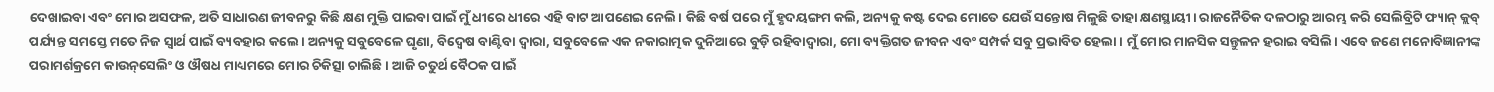ଦେଖାଇବା ଏବଂ ମୋର ଅସଫଳ, ଅତି ସାଧାରଣ ଜୀବନରୁ କିଛି କ୍ଷଣ ମୁକ୍ତି ପାଇବା ପାଇଁ ମୁଁ ଧୀରେ ଧୀରେ ଏହି ବାଟ ଆପଣେଇ ନେଲି। କିଛି ବର୍ଷ ପରେ ମୁଁ ହୃଦୟଙ୍ଗମ କଲି, ଅନ୍ୟକୁ କଷ୍ଟ ଦେଇ ମୋତେ ଯେଉଁ ସନ୍ତୋଷ ମିଳୁଛି ତାହା କ୍ଷଣସ୍ଥାୟୀ। ରାଜନୈତିକ ଦଳଠାରୁ ଆରମ୍ଭ କରି ସେଲିବ୍ରିଟି ଫ୍ୟାନ୍‌ କ୍ଲବ୍‌ ପର୍ଯ୍ୟନ୍ତ ସମସ୍ତେ ମତେ ନିଜ ସ୍ୱାର୍ଥ ପାଇଁ ବ୍ୟବହାର କଲେ। ଅନ୍ୟକୁ ସବୁବେଳେ ଘୃଣା, ବିଦ୍ୱେଷ ବାଣ୍ଟିବା ଦ୍ୱାରା, ସବୁବେଳେ ଏକ ନକାରାତ୍ମକ ଦୁନିଆରେ ବୁଡ଼ି ରହିବାଦ୍ୱାରା, ମୋ ବ୍ୟକ୍ତିଗତ ଜୀବନ ଏବଂ ସମ୍ପର୍କ ସବୁ ପ୍ରଭାବିତ ହେଲା। ମୁଁ ମୋର ମାନସିକ ସନ୍ତୁଳନ ହରାଇ ବସିଲି। ଏବେ ଜଣେ ମନୋବିଜ୍ଞାନୀଙ୍କ ପରାମର୍ଶକ୍ରମେ କାଉନ୍‌ସେଲିଂ ଓ ଔଷଧ ମାଧ୍ୟମରେ ମୋର ଚିକିତ୍ସା ଚାଲିଛି। ଆଜି ଚତୁର୍ଥ ବୈଠକ ପାଇଁ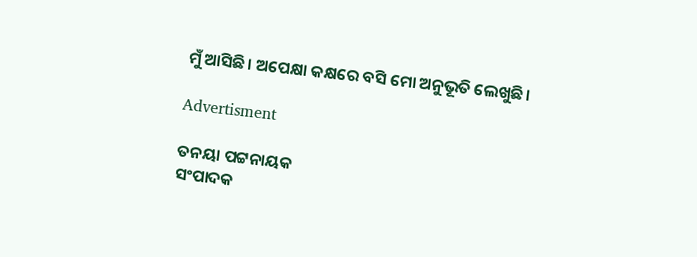ମୁଁ ଆସିଛି। ଅପେକ୍ଷା କକ୍ଷରେ ବସି ମୋ ଅନୁଭୂତି ଲେଖୁଛି।

Advertisment

ତନୟା ପଟ୍ଟନାୟକ
ସଂପାଦକ